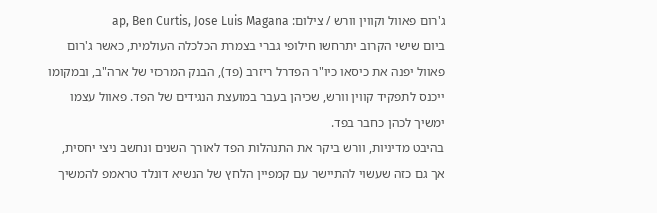ג'רום פאוול וקווין וורש / צילום: ap, Ben Curtis, Jose Luis Magana
ביום שישי הקרוב יתרחשו חילופי גברי בצמרת הכלכלה העולמית, כאשר ג'רום פאוול יפנה את כיסאו כיו"ר הפדרל ריזרב (פד), הבנק המרכזי של ארה"ב, ובמקומו ייכנס לתפקיד קווין וורש, שכיהן בעבר במועצת הנגידים של הפד. פאוול עצמו ימשיך לכהן כחבר בפד.
בהיבט מדיניות, וורש ביקר את התנהלות הפד לאורך השנים ונחשב ניצי יחסית, אך גם כזה שעשוי להתיישר עם קמפיין הלחץ של הנשיא דונלד טראמפ להמשיך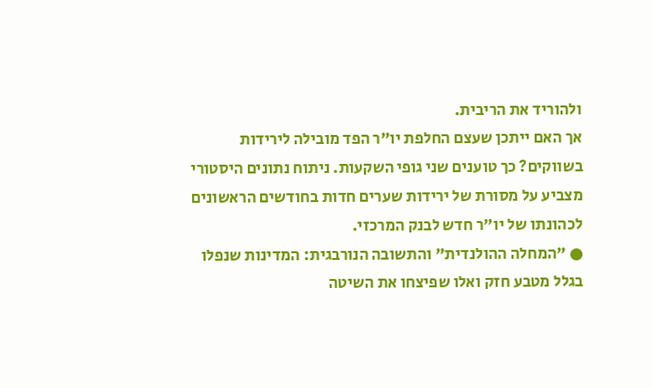ולהוריד את הריבית.
אך האם ייתכן שעצם החלפת יו"ר הפד מובילה לירידות בשווקים? כך טוענים שני גופי השקעות. ניתוח נתונים היסטורי מצביע על מסורת של ירידות שערים חדות בחודשים הראשונים לכהונתו של יו"ר חדש לבנק המרכזי.
● "המחלה ההולנדית" והתשובה הנורבגית: המדינות שנפלו בגלל מטבע חזק ואלו שפיצחו את השיטה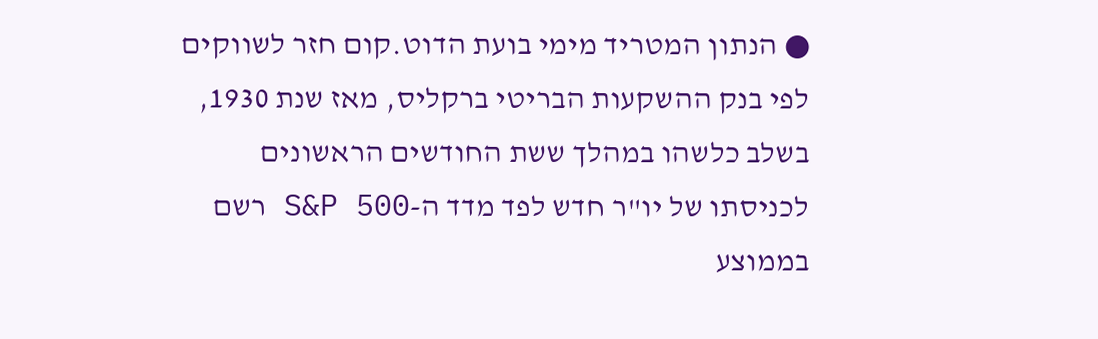● הנתון המטריד מימי בועת הדוט.קום חזר לשווקים
לפי בנק ההשקעות הבריטי ברקליס, מאז שנת 1930, בשלב כלשהו במהלך ששת החודשים הראשונים לכניסתו של יו"ר חדש לפד מדד ה-S&P 500 רשם בממוצע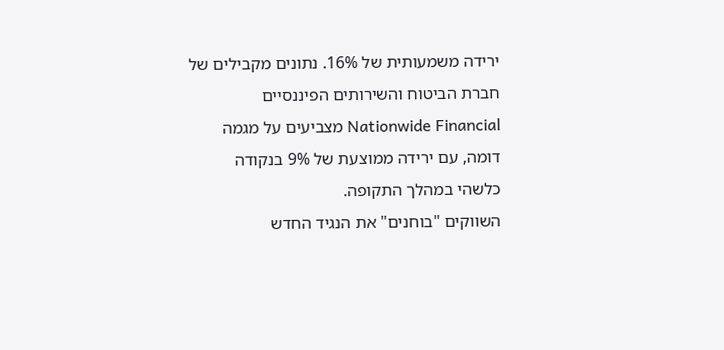ירידה משמעותית של 16%. נתונים מקבילים של חברת הביטוח והשירותים הפיננסיים Nationwide Financial מצביעים על מגמה דומה, עם ירידה ממוצעת של 9% בנקודה כלשהי במהלך התקופה.
השווקים "בוחנים" את הנגיד החדש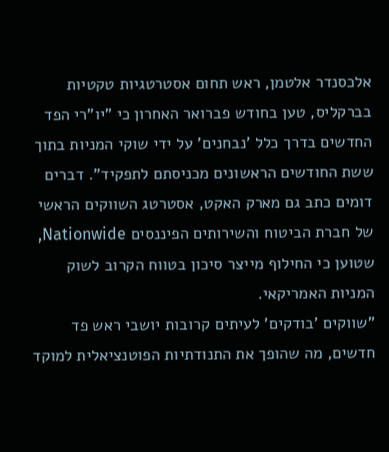אלכסנדר אלטמן, ראש תחום אסטרטגיות טקטיות בברקליס, טען בחודש פברואר האחרון כי "יו"רי הפד החדשים בדרך כלל 'נבחנים' על ידי שוקי המניות בתוך ששת החודשים הראשונים מכניסתם לתפקיד". דברים דומים כתב גם מארק האקט, אסטרטג השווקים הראשי של חברת הביטוח והשירותים הפיננסים Nationwide, שטוען כי החילוף מייצר סיכון בטווח הקרוב לשוק המניות האמריקאי.
"שווקים 'בודקים' לעיתים קרובות יושבי ראש פד חדשים, מה שהופך את התנודתיות הפוטנציאלית למוקד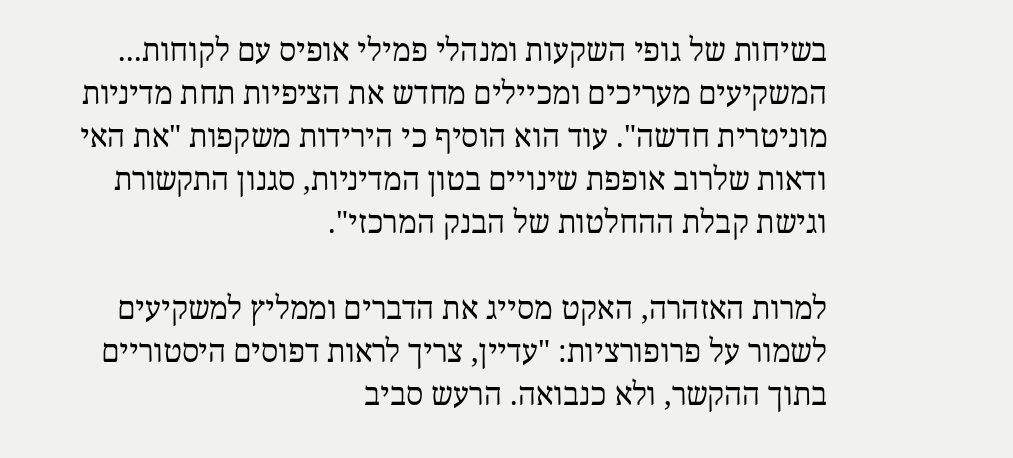בשיחות של גופי השקעות ומנהלי פמילי אופיס עם לקוחות... המשקיעים מעריכים ומכיילים מחדש את הציפיות תחת מדיניות מוניטרית חדשה". עוד הוא הוסיף כי הירידות משקפות "את האי ודאות שלרוב אופפת שינויים בטון המדיניות, סגנון התקשורת וגישת קבלת ההחלטות של הבנק המרכזי".

למרות האזהרה, האקט מסייג את הדברים וממליץ למשקיעים לשמור על פרופורציות: "עדיין, צריך לראות דפוסים היסטוריים בתוך ההקשר, ולא כנבואה. הרעש סביב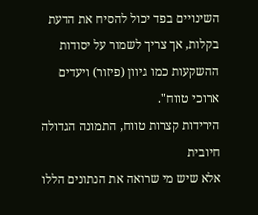השינויים בפד יכול להסיח את הדעת בקלות, אך צריך לשמור על יסודות ההשקעות כמו גיוון (פיזור) ויעדים ארוכי טווח".
הירידות קצרות טווח, התמונה הגדולה חיובית
אלא שיש מי שרואה את הנתונים הללו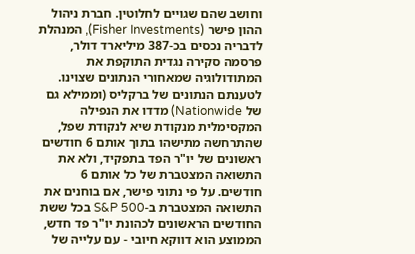וחושב שהם שגויים לחלוטין. חברת ניהול ההון פישר (Fisher Investments), המנהלת לדבריה נכסים בכ-387 מיליארד דולר, פרסמה סקירה נגדית התוקפת את המתודולוגיה שמאחורי הנתונים שצוינו.
לטענתם הנתונים של ברקליס (וממילא גם של Nationwide) מדדו את הנפילה המקסימלית מנקודת שיא לנקודת שפל, שהתרחשה מתישהו בתוך אותם 6 חודשים ראשונים של יו"ר הפד בתפקיד, ולא את התשואה המצטברת של כל אותם 6 חודשים. על פי נתוני פישר, אם בוחנים את התשואה המצטברת ב-S&P 500 בכל ששת החודשים הראשונים לכהונת יו"ר פד חדש, הממוצע הוא דווקא חיובי - עם עלייה של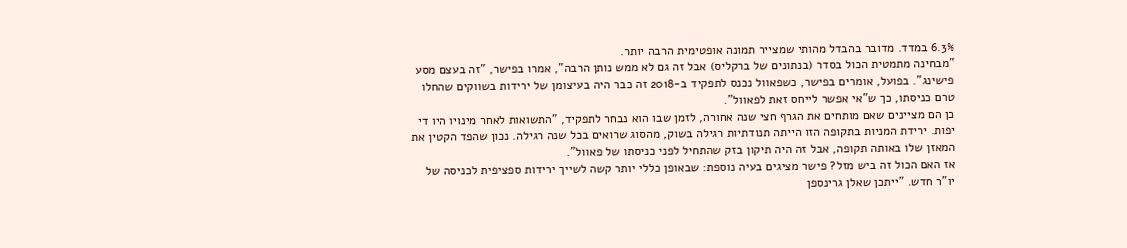6.3% במדד. מדובר בהבדל מהותי שמצייר תמונה אופטימית הרבה יותר.
"מבחינה מתמטית הכול בסדר (בנתונים של ברקליס) אבל זה גם לא ממש נותן הרבה", אמרו בפישר, "זה בעצם מסע פישינג". בפועל, אומרים בפישר, כשפאוול נכנס לתפקיד ב-2018 זה כבר היה בעיצומן של ירידות בשווקים שהחלו טרם כניסתו, כך ש"אי אפשר לייחס זאת לפאוול".
כן הם מציינים שאם מותחים את הגרף חצי שנה אחורה, לזמן שבו הוא נבחר לתפקיד, "התשואות לאחר מינויו היו די יפות. ירידת המניות בתקופה הזו הייתה תנודתיות רגילה בשוק, מהסוג שרואים בכל שנה רגילה. נכון שהפד הקטין את המאזן שלו באותה תקופה, אבל זה היה תיקון בזק שהתחיל לפני כניסתו של פאוול".
אז האם הכול זה ביש מזל? פישר מציגים בעיה נוספת: שבאופן כללי יותר קשה לשייך ירידות ספציפית לכניסה של יו"ר חדש. "ייתכן שאלן גרינספן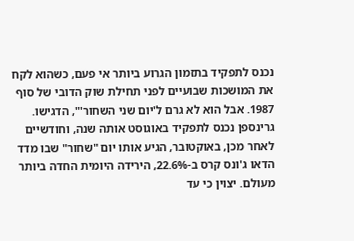נכנס לתפקיד בתזמון הגרוע ביותר אי פעם, כשהוא לקח את המושכות שבועיים לפני תחילת שוק הדובי של סוף 1987. אבל הוא לא גרם ל'יום שני השחור'", הדגישו.
גרינספן נכנס לתפקיד באוגוסט אותה שנה, וחודשיים לאחר מכן, באוקטובר, הגיע אותו יום "שחור" שבו מדד הדאו ג'ונס קרס ב-22.6%, הירידה היומית החדה ביותר מעולם. יצוין כי עד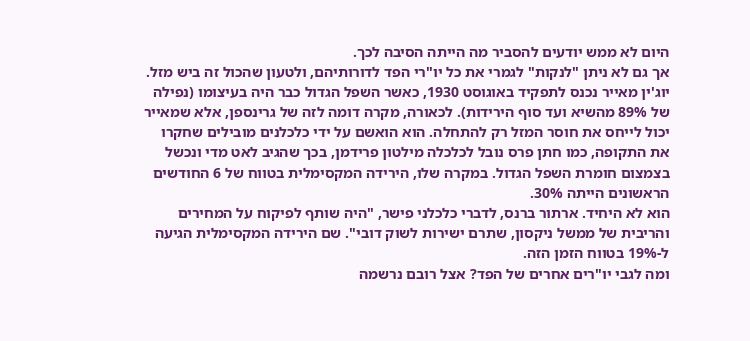היום לא ממש יודעים להסביר מה הייתה הסיבה לכך.
אך גם לא ניתן "לנקות" לגמרי את כל יו"רי הפד לדורותיהם, ולטעון שהכול זה ביש מזל. יוג'ין מאייר נכנס לתפקיד באוגוסט 1930, כאשר השפל הגדול כבר היה בעיצומו (נפילה של 89% מהשיא ועד סוף הירידות). לכאורה, מקרה דומה לזה של גרינספן, אלא שמאייר יכול לייחס את חוסר המזל רק להתחלה. הוא הואשם על ידי כלכלנים מובילים שחקרו את התקופה, כמו חתן פרס נובל לכלכלה מילטון פרידמן, בכך שהגיב לאט מדי ונכשל בצמצום חומרת השפל הגדול. במקרה שלו, הירידה המקסימלית בטווח של 6 החודשים הראשונים הייתה 30%.
הוא לא היחיד. ארתור ברנס, לדברי כלכלני פישר, "היה שותף לפיקוח על המחירים והריבית של ממשל ניקסון, שתרם ישירות לשוק דובי". שם הירידה המקסימלית הגיעה ל-19% בטווח הזמן הזה.
ומה לגבי יו"רים אחרים של הפד? אצל רובם נרשמה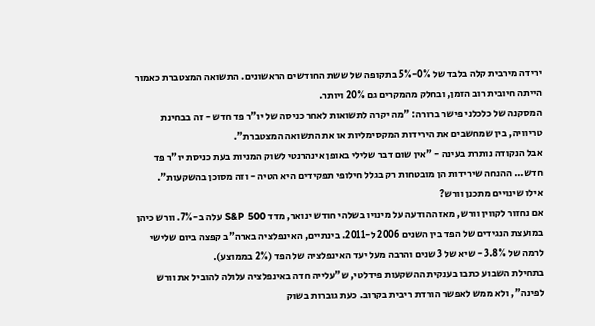ירידה מירבית קלה בלבד של 0%-5% בתקופה של ששת החודשים הראשונים. התשואה המצטברת כאמור הייתה חיובית רוב הזמן, ובחלק מהמקרים גם 20% ויותר.
המסקנה של כלכלני פישר ברורה: "מה יקרה לתשואות לאחר כניסה של יו"ר פד חדש - זה בבחינת טריוויה, בין שמחשבים את הירידות המקסימליות או את התשואה המצטברת".
אבל הנקודה נותרת בעינה - "אין שום דבר שלילי באופן אינהרנטי לשוק המניות בעת כניסת יו"ר פד חדש... ההנחה שירידות הן מובטחות רק בגלל חילופי תפקידים היא הטיה - וזה מסוכן בהשקעות".
אילו שינויים מתכנן וורש?
אם נחזור לקווין וורש, מאז ההודעה על מינויו בשלהי חודש ינואר, מדד S&P 500 עלה ב-7%. וורש כיהן במועצת הנגידים של הפד בין השנים 2006 ל-2011. בינתיים, האינפלציה בארה"ב קפצה ביום שלישי לרמה של 3.8% - שיא של 3 שנים והרבה מעל יעד האינפלציה של הפד (2% בממוצע).
בתחילת השבוע כתבו בענקית ההשקעות פידלטי, ש"עלייה חדה באינפלציה עלולה להוביל את וורש לפינה", ולא ממש לאפשר הורדת ריבית בקרוב. כעת גוברות בשוק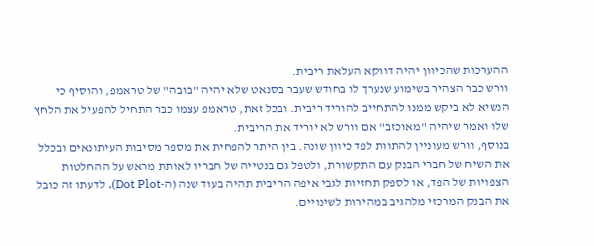ההערכות שהכיוון יהיה דווקא העלאת ריבית.
וורש כבר הצהיר בשימוע שנערך לו בחודש שעבר בסנאט שלא יהיה "בובה" של טראמפ, והוסיף כי הנשיא לא ביקש ממנו להתחייב להוריד ריבית. ובכל זאת, טראמפ עצמו כבר התחיל להפעיל את הלחץ שלו ואמר שיהיה "מאוכזב" אם וורש לא יוריד את הריבית.
בנוסף, וורש מעוניין להתוות לפד כיוון שונה. בין היתר להפחית את מספר מסיבות העיתונאים ובכלל את השיח של חברי הבנק עם התקשורת, ולטפל גם בנטייה של חבריו לאותת מראש על ההחלטות הצפויות של הפד, או לספק תחזיות לגבי איפה הריבית תהיה בעוד שנה (ה-Dot Plot). לדעתו זה כובל את הבנק המרכזי מלהגיב במהירות לשינויים.